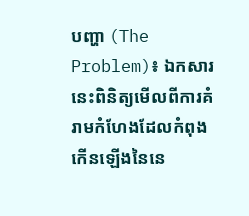បញ្ហា (The Problem)៖ ឯកសារនេះពិនិត្យមើលពីការគំរាមកំហែងដែលកំពុងកើនឡើងនៃនេ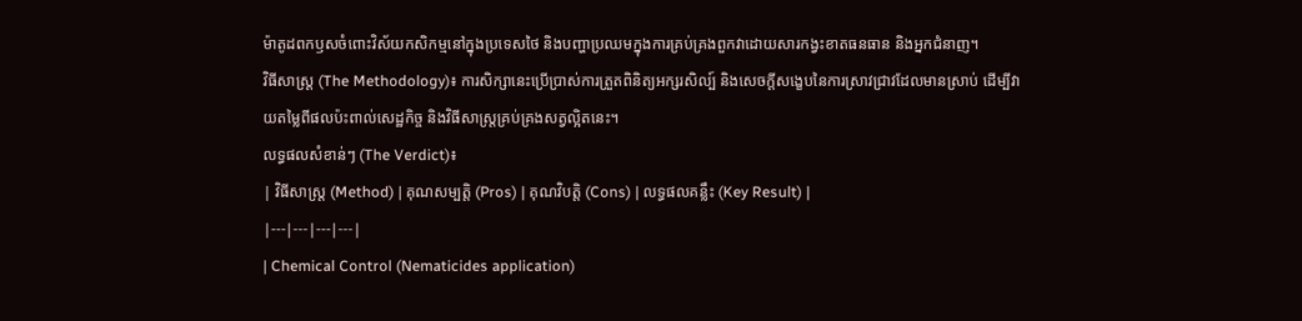ម៉ាតូដពកឫសចំពោះវិស័យកសិកម្មនៅក្នុងប្រទេសថៃ និងបញ្ហាប្រឈមក្នុងការគ្រប់គ្រងពួកវាដោយសារកង្វះខាតធនធាន និងអ្នកជំនាញ។
វិធីសាស្ត្រ (The Methodology)៖ ការសិក្សានេះប្រើប្រាស់ការត្រួតពិនិត្យអក្សរសិល្ប៍ និងសេចក្តីសង្ខេបនៃការស្រាវជ្រាវដែលមានស្រាប់ ដើម្បីវាយតម្លៃពីផលប៉ះពាល់សេដ្ឋកិច្ច និងវិធីសាស្ត្រគ្រប់គ្រងសត្វល្អិតនេះ។
លទ្ធផលសំខាន់ៗ (The Verdict)៖
| វិធីសាស្ត្រ (Method) | គុណសម្បត្តិ (Pros) | គុណវិបត្តិ (Cons) | លទ្ធផលគន្លឹះ (Key Result) |
|---|---|---|---|
| Chemical Control (Nematicides application)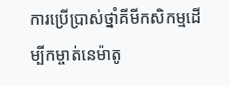ការប្រើប្រាស់ថ្នាំគីមីកសិកម្មដើម្បីកម្ចាត់នេម៉ាតូ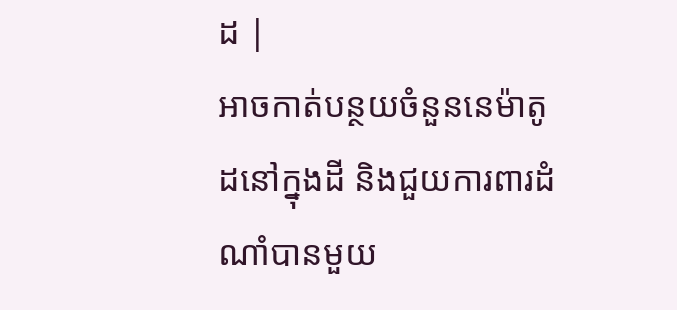ដ |
អាចកាត់បន្ថយចំនួននេម៉ាតូដនៅក្នុងដី និងជួយការពារដំណាំបានមួយ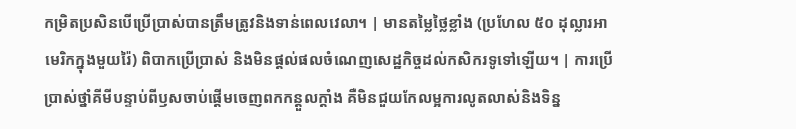កម្រិតប្រសិនបើប្រើប្រាស់បានត្រឹមត្រូវនិងទាន់ពេលវេលា។ | មានតម្លៃថ្លៃខ្លាំង (ប្រហែល ៥០ ដុល្លារអាមេរិកក្នុងមួយរ៉ៃ) ពិបាកប្រើប្រាស់ និងមិនផ្តល់ផលចំណេញសេដ្ឋកិច្ចដល់កសិករទូទៅឡើយ។ | ការប្រើប្រាស់ថ្នាំគីមីបន្ទាប់ពីឫសចាប់ផ្តើមចេញពកកន្តួលក្ដាំង គឺមិនជួយកែលម្អការលូតលាស់និងទិន្ន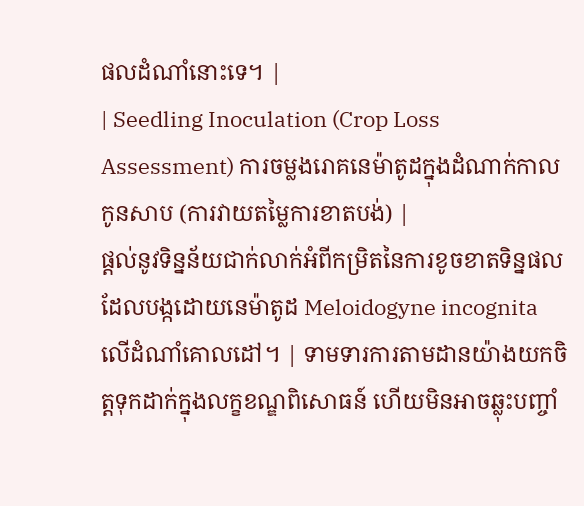ផលដំណាំនោះទេ។ |
| Seedling Inoculation (Crop Loss Assessment) ការចម្លងរោគនេម៉ាតូដក្នុងដំណាក់កាលកូនសាប (ការវាយតម្លៃការខាតបង់) |
ផ្តល់នូវទិន្នន័យជាក់លាក់អំពីកម្រិតនៃការខូចខាតទិន្នផលដែលបង្កដោយនេម៉ាតូដ Meloidogyne incognita លើដំណាំគោលដៅ។ | ទាមទារការតាមដានយ៉ាងយកចិត្តទុកដាក់ក្នុងលក្ខខណ្ឌពិសោធន៍ ហើយមិនអាចឆ្លុះបញ្ចាំ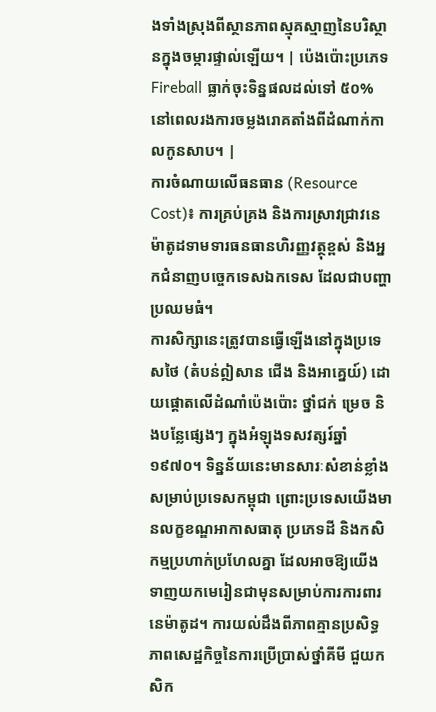ងទាំងស្រុងពីស្ថានភាពស្មុគស្មាញនៃបរិស្ថានក្នុងចម្ការផ្ទាល់ឡើយ។ | ប៉េងប៉ោះប្រភេទ Fireball ធ្លាក់ចុះទិន្នផលដល់ទៅ ៥០% នៅពេលរងការចម្លងរោគតាំងពីដំណាក់កាលកូនសាប។ |
ការចំណាយលើធនធាន (Resource Cost)៖ ការគ្រប់គ្រង និងការស្រាវជ្រាវនេម៉ាតូដទាមទារធនធានហិរញ្ញវត្ថុខ្ពស់ និងអ្នកជំនាញបច្ចេកទេសឯកទេស ដែលជាបញ្ហាប្រឈមធំ។
ការសិក្សានេះត្រូវបានធ្វើឡើងនៅក្នុងប្រទេសថៃ (តំបន់ឦសាន ជើង និងអាគ្នេយ៍) ដោយផ្តោតលើដំណាំប៉េងប៉ោះ ថ្នាំជក់ ម្រេច និងបន្លែផ្សេងៗ ក្នុងអំឡុងទសវត្សរ៍ឆ្នាំ ១៩៧០។ ទិន្នន័យនេះមានសារៈសំខាន់ខ្លាំងសម្រាប់ប្រទេសកម្ពុជា ព្រោះប្រទេសយើងមានលក្ខខណ្ឌអាកាសធាតុ ប្រភេទដី និងកសិកម្មប្រហាក់ប្រហែលគ្នា ដែលអាចឱ្យយើងទាញយកមេរៀនជាមុនសម្រាប់ការការពារនេម៉ាតូដ។ ការយល់ដឹងពីភាពគ្មានប្រសិទ្ធភាពសេដ្ឋកិច្ចនៃការប្រើប្រាស់ថ្នាំគីមី ជួយកសិក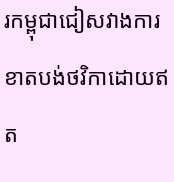រកម្ពុជាជៀសវាងការខាតបង់ថវិកាដោយឥត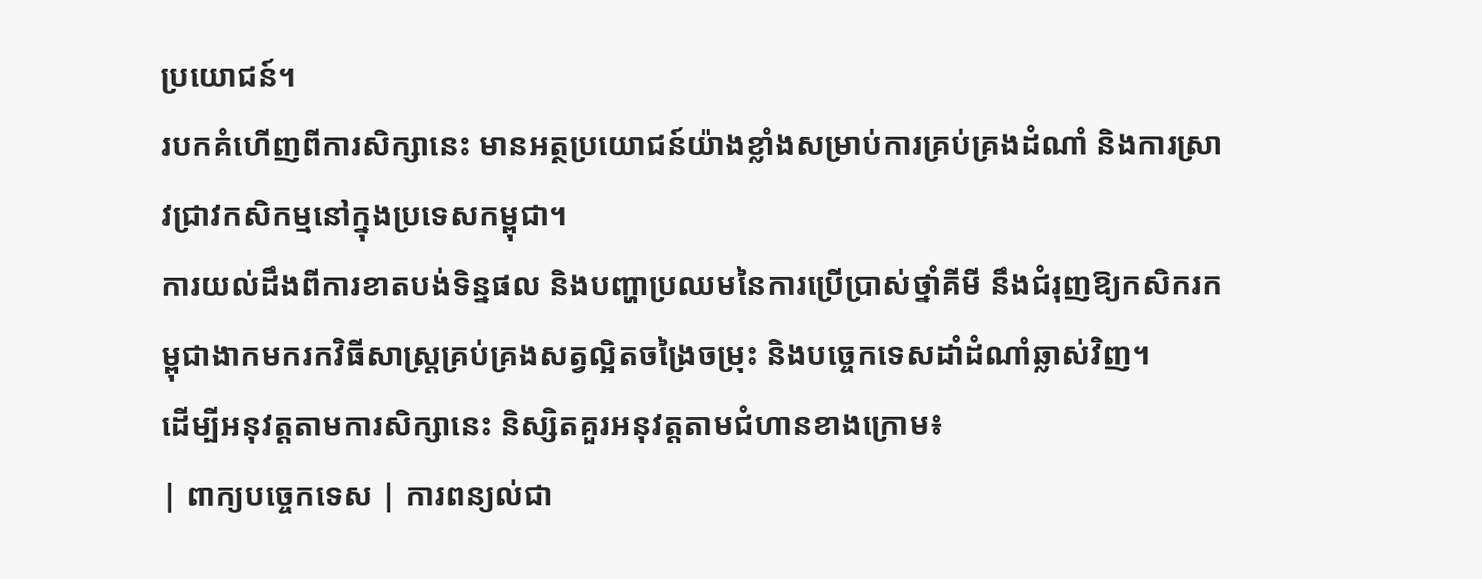ប្រយោជន៍។
របកគំហើញពីការសិក្សានេះ មានអត្ថប្រយោជន៍យ៉ាងខ្លាំងសម្រាប់ការគ្រប់គ្រងដំណាំ និងការស្រាវជ្រាវកសិកម្មនៅក្នុងប្រទេសកម្ពុជា។
ការយល់ដឹងពីការខាតបង់ទិន្នផល និងបញ្ហាប្រឈមនៃការប្រើប្រាស់ថ្នាំគីមី នឹងជំរុញឱ្យកសិករកម្ពុជាងាកមករកវិធីសាស្ត្រគ្រប់គ្រងសត្វល្អិតចង្រៃចម្រុះ និងបច្ចេកទេសដាំដំណាំឆ្លាស់វិញ។
ដើម្បីអនុវត្តតាមការសិក្សានេះ និស្សិតគួរអនុវត្តតាមជំហានខាងក្រោម៖
| ពាក្យបច្ចេកទេស | ការពន្យល់ជា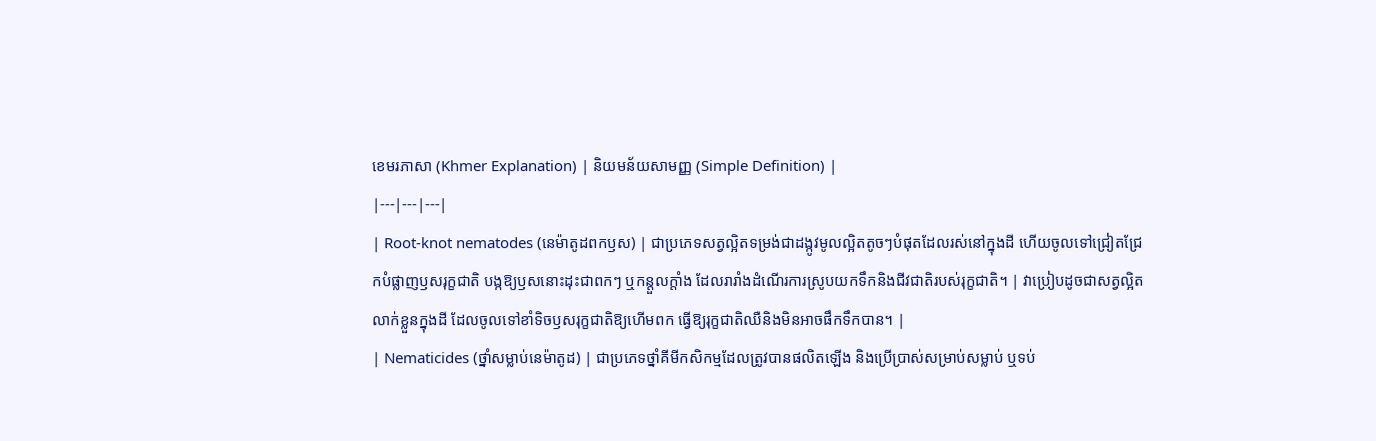ខេមរភាសា (Khmer Explanation) | និយមន័យសាមញ្ញ (Simple Definition) |
|---|---|---|
| Root-knot nematodes (នេម៉ាតូដពកឫស) | ជាប្រភេទសត្វល្អិតទម្រង់ជាដង្កូវមូលល្អិតតូចៗបំផុតដែលរស់នៅក្នុងដី ហើយចូលទៅជ្រៀតជ្រែកបំផ្លាញឫសរុក្ខជាតិ បង្កឱ្យឫសនោះដុះជាពកៗ ឬកន្តួលក្ដាំង ដែលរារាំងដំណើរការស្រូបយកទឹកនិងជីវជាតិរបស់រុក្ខជាតិ។ | វាប្រៀបដូចជាសត្វល្អិតលាក់ខ្លួនក្នុងដី ដែលចូលទៅខាំទិចឫសរុក្ខជាតិឱ្យហើមពក ធ្វើឱ្យរុក្ខជាតិឈឺនិងមិនអាចផឹកទឹកបាន។ |
| Nematicides (ថ្នាំសម្លាប់នេម៉ាតូដ) | ជាប្រភេទថ្នាំគីមីកសិកម្មដែលត្រូវបានផលិតឡើង និងប្រើប្រាស់សម្រាប់សម្លាប់ ឬទប់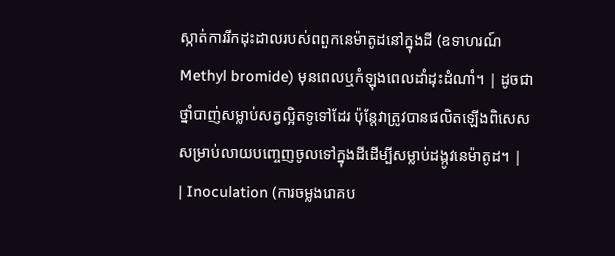ស្កាត់ការរីកដុះដាលរបស់ពពួកនេម៉ាតូដនៅក្នុងដី (ឧទាហរណ៍ Methyl bromide) មុនពេលឬកំឡុងពេលដាំដុះដំណាំ។ | ដូចជាថ្នាំបាញ់សម្លាប់សត្វល្អិតទូទៅដែរ ប៉ុន្តែវាត្រូវបានផលិតឡើងពិសេសសម្រាប់លាយបញ្ចេញចូលទៅក្នុងដីដើម្បីសម្លាប់ដង្កូវនេម៉ាតូដ។ |
| Inoculation (ការចម្លងរោគប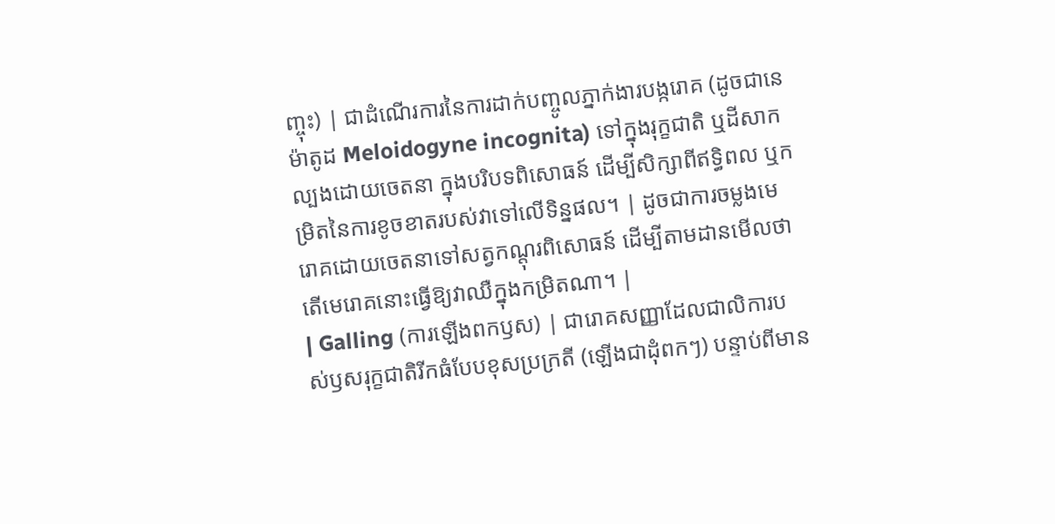ញ្ចុះ) | ជាដំណើរការនៃការដាក់បញ្ចូលភ្នាក់ងារបង្ករោគ (ដូចជានេម៉ាតូដ Meloidogyne incognita) ទៅក្នុងរុក្ខជាតិ ឬដីសាកល្បងដោយចេតនា ក្នុងបរិបទពិសោធន៍ ដើម្បីសិក្សាពីឥទ្ធិពល ឬកម្រិតនៃការខូចខាតរបស់វាទៅលើទិន្នផល។ | ដូចជាការចម្លងមេរោគដោយចេតនាទៅសត្វកណ្តុរពិសោធន៍ ដើម្បីតាមដានមើលថាតើមេរោគនោះធ្វើឱ្យវាឈឺក្នុងកម្រិតណា។ |
| Galling (ការឡើងពកឫស) | ជារោគសញ្ញាដែលជាលិការបស់ឫសរុក្ខជាតិរីកធំបែបខុសប្រក្រតី (ឡើងជាដុំពកៗ) បន្ទាប់ពីមាន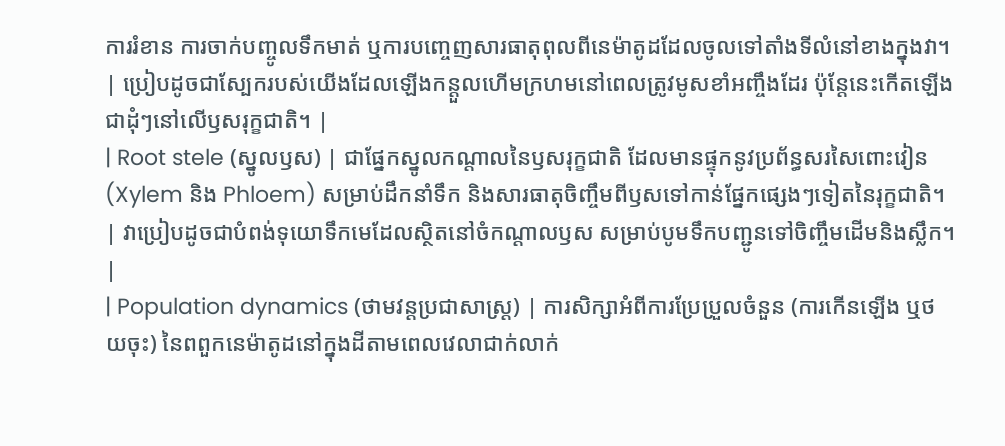ការរំខាន ការចាក់បញ្ចូលទឹកមាត់ ឬការបញ្ចេញសារធាតុពុលពីនេម៉ាតូដដែលចូលទៅតាំងទីលំនៅខាងក្នុងវា។ | ប្រៀបដូចជាស្បែករបស់យើងដែលឡើងកន្តួលហើមក្រហមនៅពេលត្រូវមូសខាំអញ្ចឹងដែរ ប៉ុន្តែនេះកើតឡើងជាដុំៗនៅលើឫសរុក្ខជាតិ។ |
| Root stele (ស្នូលឫស) | ជាផ្នែកស្នូលកណ្តាលនៃឫសរុក្ខជាតិ ដែលមានផ្ទុកនូវប្រព័ន្ធសរសៃពោះវៀន (Xylem និង Phloem) សម្រាប់ដឹកនាំទឹក និងសារធាតុចិញ្ចឹមពីឫសទៅកាន់ផ្នែកផ្សេងៗទៀតនៃរុក្ខជាតិ។ | វាប្រៀបដូចជាបំពង់ទុយោទឹកមេដែលស្ថិតនៅចំកណ្តាលឫស សម្រាប់បូមទឹកបញ្ជូនទៅចិញ្ចឹមដើមនិងស្លឹក។ |
| Population dynamics (ថាមវន្តប្រជាសាស្ត្រ) | ការសិក្សាអំពីការប្រែប្រួលចំនួន (ការកើនឡើង ឬថយចុះ) នៃពពួកនេម៉ាតូដនៅក្នុងដីតាមពេលវេលាជាក់លាក់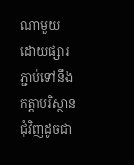ណាមួយ ដោយផ្សារភ្ជាប់ទៅនឹងកត្តាបរិស្ថានជុំវិញដូចជា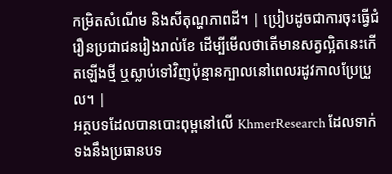កម្រិតសំណើម និងសីតុណ្ហភាពដី។ | ប្រៀបដូចជាការចុះធ្វើជំរឿនប្រជាជនរៀងរាល់ខែ ដើម្បីមើលថាតើមានសត្វល្អិតនេះកើតឡើងថ្មី ឬស្លាប់ទៅវិញប៉ុន្មានក្បាលនៅពេលរដូវកាលប្រែប្រួល។ |
អត្ថបទដែលបានបោះពុម្ពនៅលើ KhmerResearch ដែលទាក់ទងនឹងប្រធានបទ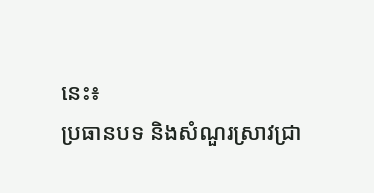នេះ៖
ប្រធានបទ និងសំណួរស្រាវជ្រា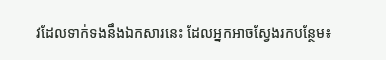វដែលទាក់ទងនឹងឯកសារនេះ ដែលអ្នកអាចស្វែងរកបន្ថែម៖